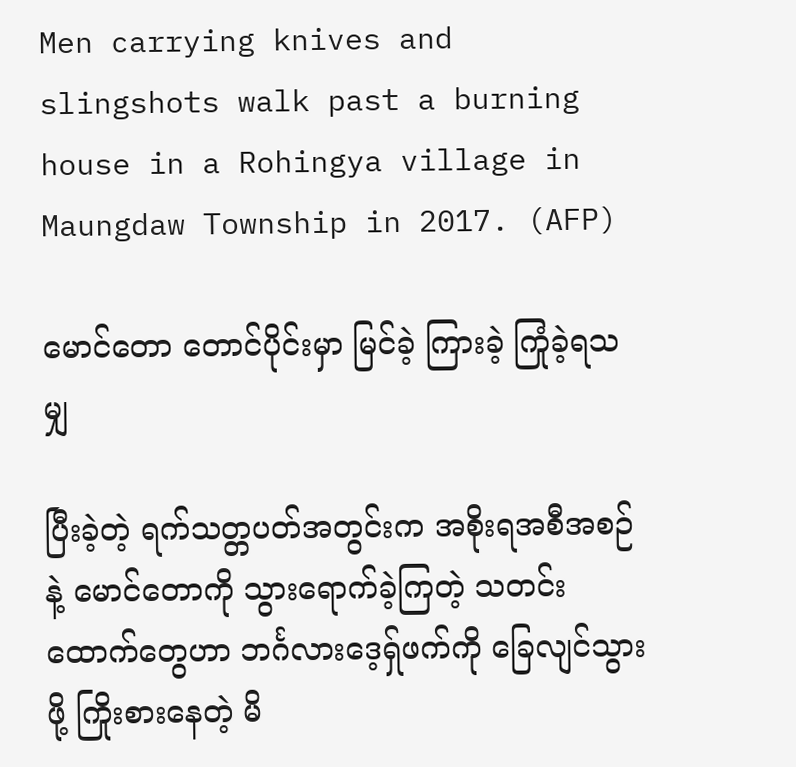Men carrying knives and slingshots walk past a burning house in a Rohingya village in Maungdaw Township in 2017. (AFP)

မောင်တော တောင်ပိုင်းမှာ မြင်ခဲ့ ကြားခဲ့ ကြုံခဲ့ရသမျှ

ပြီးခဲ့တဲ့ ရက်သတ္တပတ်အတွင်းက အစိုးရအစီအစဉ်နဲ့ မောင်တောကို သွားရောက်ခဲ့ကြတဲ့ သတင်းထောက်တွေဟာ ဘင်္ဂလားဒေ့ရ်ှဖက်ကို ခြေလျင်သွားဖို့ ကြိုးစားနေတဲ့ မိ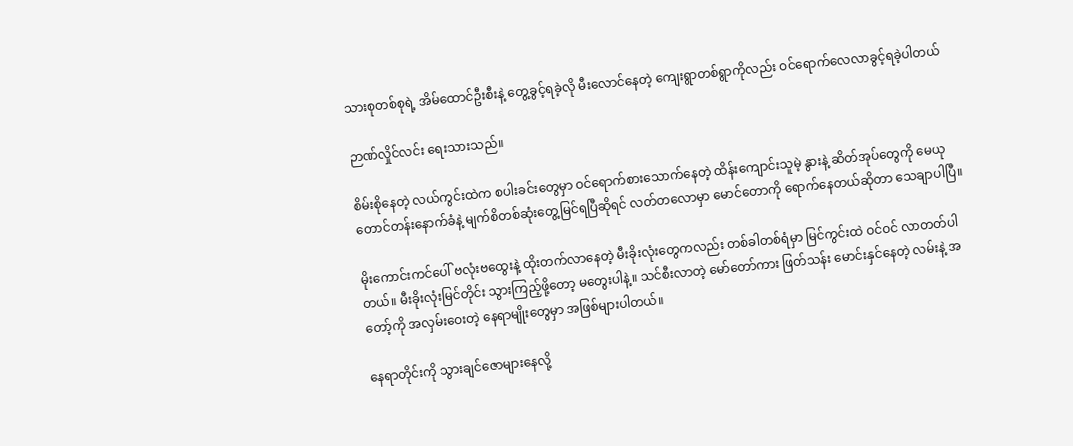သားစုတစ်စုရဲ့ အိမ်ထောင်ဦးစီးနဲ့ တွေ့ခွင့်ရခဲ့လို မီးလောင်နေတဲ့ ကျေးရွာတစ်ရွာကိုလည်း ဝင်ရောက်လေလာခွင့်ရခဲ့ပါတယ်

ဉာဏ်လှိုင်လင်း ရေးသားသည်။

စိမ်းစိုနေတဲ့ လယ်ကွင်းထဲက စပါးခင်းတွေမှာ ဝင်ရောက်စားသောက်နေတဲ့ ထိန်းကျောင်းသူမဲ့ နွားနဲ့ ဆိတ်အုပ်တွေကို မေယုတောင်တန်းနောက်ခံနဲ့ မျက်စိတစ်ဆုံးတွေ့မြင်ရပြီဆိုရင် လတ်တလောမှာ မောင်တောကို ရောက်နေတယ်ဆိုတာ သေချာပါပြီ။

မိုးကောင်းကင်ပေါ် ဗလုံးဗထွေးနဲ့ ထိုးတက်လာနေတဲ့ မီးခိုးလုံးတွေကလည်း တစ်ခါတစ်ရံမှာ မြင်ကွင်းထဲ ဝင်ဝင် လာတတ်ပါတယ်။ မီးခိုးလုံးမြင်တိုင်း သွားကြည့်ဖို့တော့ မတွေးပါနဲ့။ သင်စီးလာတဲ့ မော်တော်ကား ဖြတ်သန်း မောင်းနှင်နေတဲ့ လမ်းနဲ့ အတော့်ကို အလှမ်းဝေးတဲ့ နေရာမျိုးတွေမှာ အဖြစ်များပါတယ်။

နေရာတိုင်းကို သွားချင်ဇောများနေလို့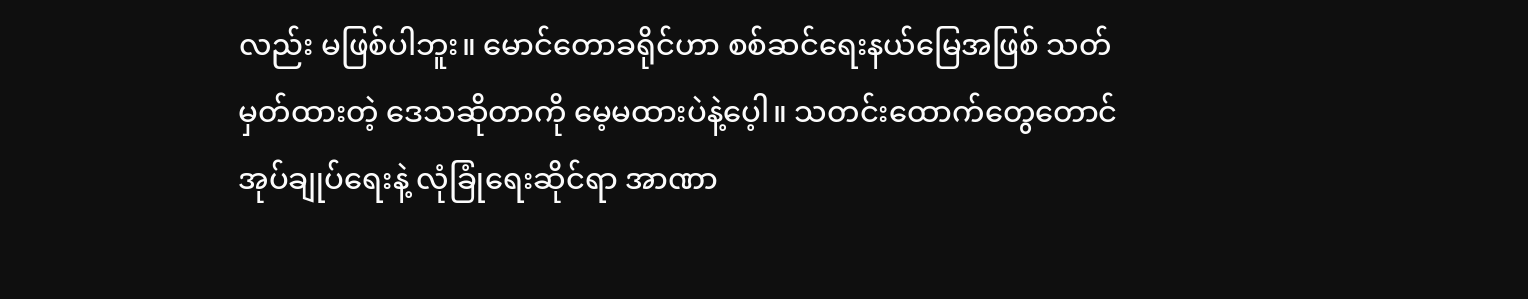လည်း မဖြစ်ပါဘူး။ မောင်တောခရိုင်ဟာ စစ်ဆင်ရေးနယ်မြေအဖြစ် သတ်မှတ်ထားတဲ့ ဒေသဆိုတာကို မေ့မထားပဲနဲ့ပေ့ါ။ သတင်းထောက်တွေတောင် အုပ်ချုပ်ရေးနဲ့ လုံခြုံရေးဆိုင်ရာ အာဏာ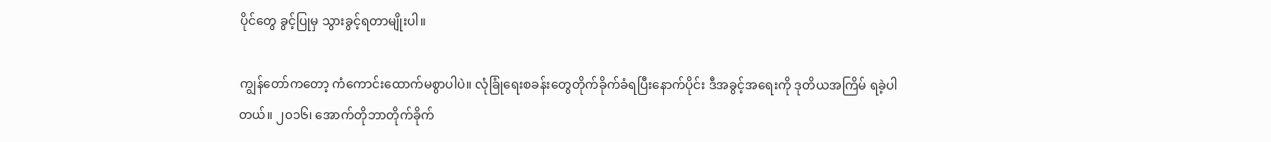ပိုင်တွေ ခွင့်ပြုမှ သွားခွင့်ရတာမျိုးပါ။

ကျွန်တော်ကတော့ ကံကောင်းထောက်မစွာပါပဲ။ လုံခြုံရေးစခန်းတွေတိုက်ခိုက်ခံရပြီးနောက်ပိုင်း ဒီအခွင့်အရေးကို ဒုတိယအကြိမ် ရခဲ့ပါတယ်။ ၂၀၁၆၊ အောက်တိုဘာတိုက်ခိုက်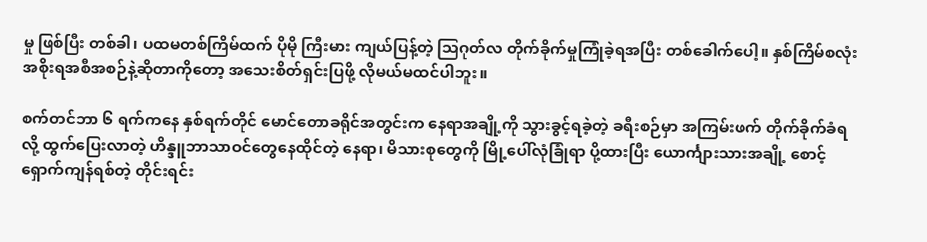မှု ဖြစ်ပြီး တစ်ခါ၊ ပထမတစ်ကြိမ်ထက် ပိုမို ကြီးမား ကျယ်ပြန့်တဲ့ သြဂုတ်လ တိုက်ခိုက်မှုကြုံခဲ့ရအပြီး တစ်ခေါက်ပေါ့။ နှစ်ကြိမ်စလုံး အစိုးရအစီအစဉ်နဲ့ဆိုတာကိုတော့ အသေးစိတ်ရှင်းပြဖို့ လိုမယ်မထင်ပါဘူး။

စက်တင်ဘာ ၆ ရက်ကနေ နှစ်ရက်တိုင် မောင်တောခရိုင်အတွင်းက နေရာအချို့ကို သွားခွင့်ရခဲ့တဲ့ ခရီးစဉ်မှာ အကြမ်းဖက် တိုက်ခိုက်ခံရလို့ ထွက်ပြေးလာတဲ့ ဟိန္ဒူဘာသာဝင်တွေနေထိုင်တဲ့ နေရာ၊ မိသားစုတွေကို မြို့ပေါ်လုံခြုံရာ ပို့ထားပြီး ယောင်္ကျားသားအချို့ စောင့်ရှောက်ကျန်ရစ်တဲ့ တိုင်းရင်း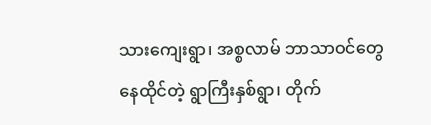သားကျေးရွာ၊ အစ္စလာမ် ဘာသာဝင်တွေ နေထိုင်တဲ့ ရွာကြီးနှစ်ရွာ၊ တိုက်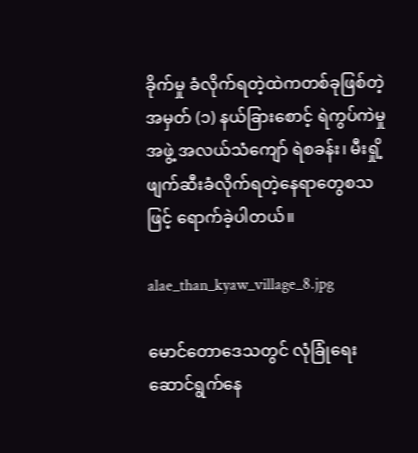ခိုက်မှု ခံလိုက်ရတဲ့ထဲကတစ်ခုဖြစ်တဲ့ အမှတ် (၁) နယ်ခြားစောင့် ရဲကွပ်ကဲမှုအဖွဲ့ အလယ်သံကျော် ရဲစခန်း၊ မီးရှို့ဖျက်ဆီးခံလိုက်ရတဲ့နေရာတွေစသဖြင့် ရောက်ခဲ့ပါတယ်။

alae_than_kyaw_village_8.jpg

မောင်တောဒေသတွင် လုံခြုံရေးဆောင်ရွက်နေ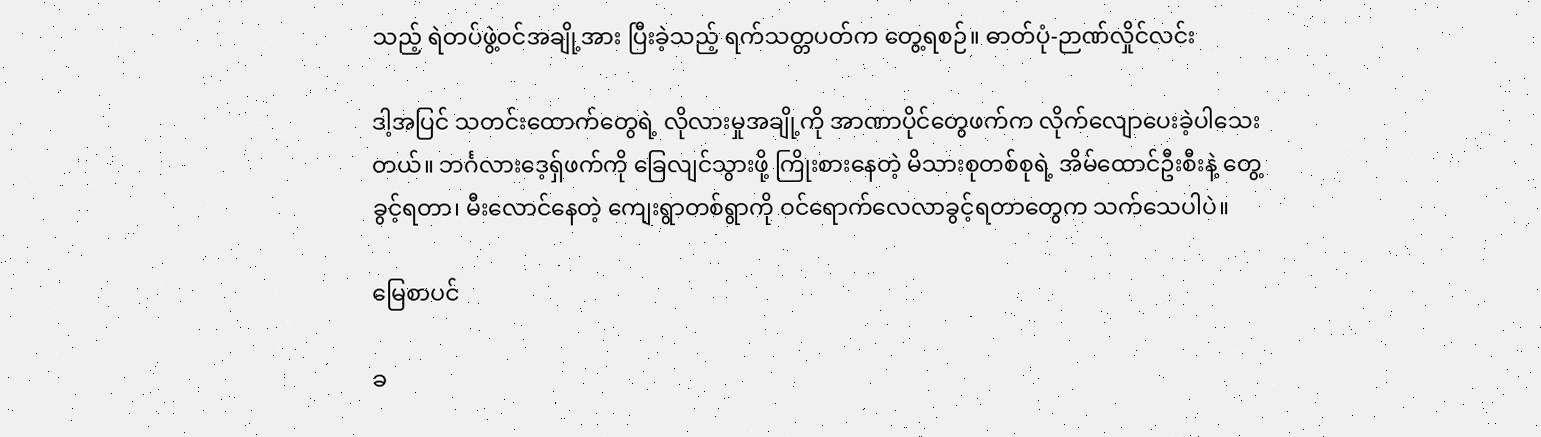သည့် ရဲတပ်ဖွဲ့ဝင်အချို့အား ပြီးခဲ့သည့် ရက်သတ္တပတ်က တွေ့ရစဉ်။ ဓာတ်ပုံ-ဉာဏ်လှိုင်လင်း

ဒါ့အပြင် သတင်းထောက်တွေရဲ့ လိုလားမှုအချို့ကို အာဏာပိုင်တွေဖက်က လိုက်လျောပေးခဲ့ပါသေးတယ်။ ဘင်္ဂလားဒေ့ရ်ှဖက်ကို ခြေလျင်သွားဖို့ ကြိုးစားနေတဲ့ မိသားစုတစ်စုရဲ့ အိမ်ထောင်ဦးစီးနဲ့ တွေ့ခွင့်ရတာ၊ မီးလောင်နေတဲ့ ကျေးရွာတစ်ရွာကို ဝင်ရောက်လေလာခွင့်ရတာတွေက သက်သေပါပဲ။

မြေစာပင်

ခ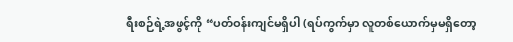ရီးစဉ်ရဲ့အဖွင့်ကို “ပတ်ဝန်းကျင်မရှိပါ (ရပ်ကွက်မှာ လူတစ်ယောက်မှမရှိတော့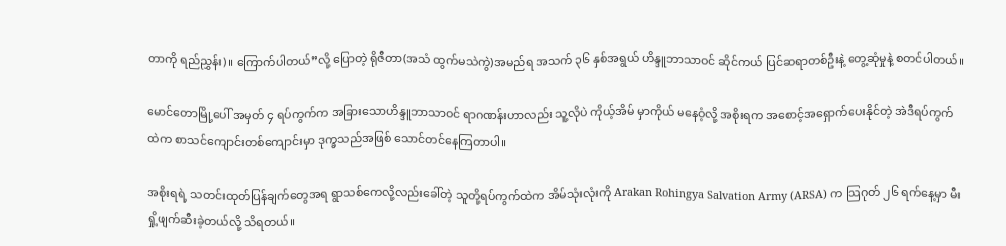တာကို ရည်ညွှန်း)။ ကြောက်ပါတယ်”လို့ ပြောတဲ့ ရိုဇီတာ(အသံ ထွက်မသဲကွဲ)အမည်ရ အသက် ၃၆ နှစ်အရွယ် ဟိန္ဒူဘာသာဝင် ဆိုင်ကယ် ပြင်ဆရာတစ်ဦးနဲ့ တွေ့ဆုံမှုနဲ့ စတင်ပါတယ်။

မောင်တောမြို့ပေါ် အမှတ် ၄ ရပ်ကွက်က အခြားသောဟိန္ဒူဘာသာဝင် ရာဂဏန်းဟာလည်း သူ့လိုပဲ ကိုယ့်အိမ် မှာကိုယ် မနေဝံ့လို့ အစိုးရက အစောင့်အရှောက်ပေးနိုင်တဲ့ အဲဒီရပ်ကွက်ထဲက စာသင်ကျောင်းတစ်ကျောင်းမှာ ဒုက္ခသည်အဖြစ် သောင်တင်နေကြတာပါ။

အစိုးရရဲ့ သတင်းထုတ်ပြန်ချက်တွေအရ ရွာသစ်ကေလို့လည်းခေါ်တဲ့ သူတို့ရပ်ကွက်ထဲက အိမ်သုံးလုံးကို Arakan Rohingya Salvation Army (ARSA) က သြဂုတ် ၂၆ ရက်နေ့မှာ မီးရှို့ဖျက်ဆီးခဲ့တယ်လို့ သိရတယ်။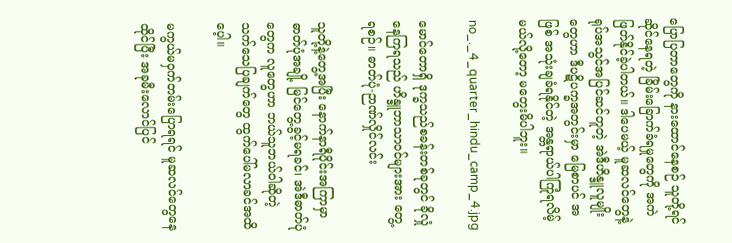ပြောပြတာတွေကို နားထောင်နေစဉ် သူတို့ရင်ဆိုင်နေရတဲ့ ခြိမ်းခြောက်ခံရမှုတွေကို အကဲဖြတ်နိုင်ခဲ့ပါတယ်။ ဒါပေမယ့် မူဆလင်တွေနဲ့ ရုပ်အသွင်အပြင်ဆင်တူတဲ့ အဲဒီဟိန္ဒူလူမျိုးတွေဟာ ဒီပဋိပက္ခအတွင်းမှာ မြေစာပင် အဖြစ် အသုံးချခံရနိုင်တဲ့ အန္တရာယ်ပါကြုံရလိမ့်မယ်လို့တော့ မတွေးမိပါဘူး။

no_._4_quarter_hindu_camp_4.jpg

မောင်တောရှိ ဒုက္ခသည်စခန်းတစ်ခုတွင် ခိုလှုံနေကြရသည် ဟိန္ဒူဘာသာဝင်များအား တွေ့ရစဉ်။ ဓာတ်ပုံ-ဉာဏ်လှိုင်လင်း

သူတို့နဲ့တွေ့အပြီး နောက်နာရီပိုင်းအကြာမှာ ဓာတ်ပုံအချို့ မြင်တွေ့ခွင့်မရခင်၊ အဲဒီဓာတ်ပုံတွေက လူတွေဟာ ဘယ်သူဘယ်ဝါဆိုတဲ့ သက်သေပြချက်တွေ ထွက်ပေါ်မလာခင်အထိပေ့ါ။

မကွယ်မဝှက်တမ်းပြောရရင် မူဆလင်တွေနေထိုင်ပြီး အခုမီးလောင်ပြင်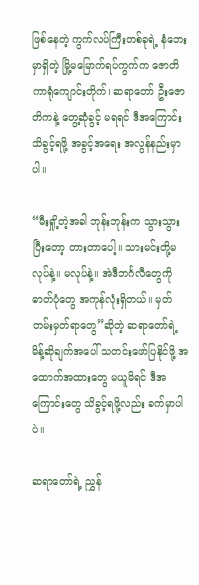ဖြစ်နေတဲ့ ကွက်လပ်ကြီးတစ်ခုရဲ့ နံဘေးမှာရှိတဲ့ မြို့မမြောက်ရပ်ကွက်က ဇောတိကာရုံကျောင်းတိုက်၊ ဆရာတော် ဦးဇောတိကနဲ့ တွေ့ဆုံခွင့် မရရင် ဒီအကြောင်း သိခွင့်ရဖို့ အခွင့်အရေး အလွန်နည်းမှာပါ။

“မီးရှို့တဲ့အခါ ဘုန်းဘုန်းက သွားသွားပြီးတော့ တားတာပေါ့။ သားမင်းတို့မလုပ်နဲ့။ မလုပ်နဲ့။ အဲဒီဘင်္ဂလီတွေကို ဓာတ်ပုံတွေ အကုန်လုံးရှိတယ်။ မှတ်တမ်းမှတ်ရာတွေ”ဆိုတဲ့ ဆရာတော်ရဲ့ မိန့်ဆိုချက်အပေါ် သတင်းဖော်ပြနိုင်ဖို့ အထောက်အထားတွေ မယူမိရင် ဒီအကြောင်းတွေ သိခွင့်ရဖို့လည်း ခက်မှာပါပဲ။

ဆရာတော်ရဲ့ ညွှန်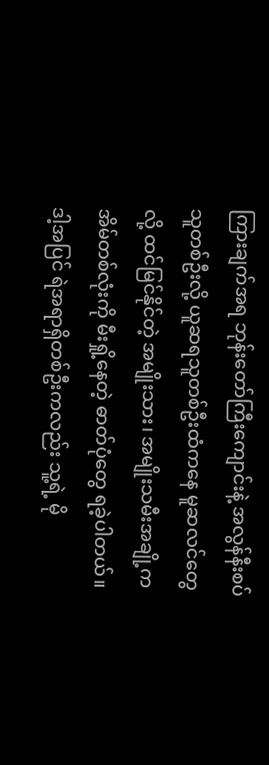ကြားချက်အရ ဘုန်းတော်ကြီးကျောင်းနဲ့ အလွန်နီးစပ်သူတစ်ဦးလို့ ယူဆရသူတစ်ဦးထံကနေ မူဆလင်တွေလို့ ထင်မြင်နိုင်တဲ့ အမျိုးသား၊ အမျိုးသမီးအချို့က အိမ်တစ်လုံးကို မီးရှို့နေတဲ့ ဓာတ်ပုံတွေ ရခဲ့ပါတယ်။ ဒါ့အပြင် ရဲအရာရှိတစ်ဦးကလည်း သူ့ရဲ့ မို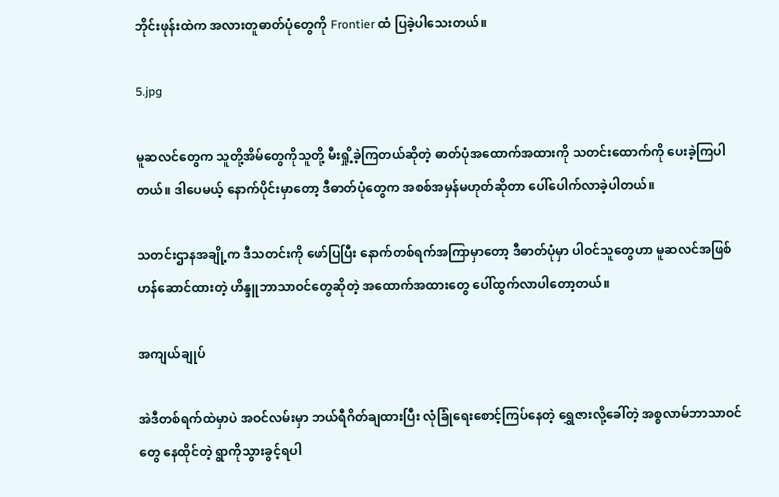ဘိုင်းဖုန်းထဲက အလားတူဓာတ်ပုံတွေကို Frontier ထံ ပြခဲ့ပါသေးတယ်။

5.jpg

မူဆလင်တွေက သူတို့အိမ်တွေကိုသူတို့ မီးရှို့ခဲ့ကြတယ်ဆိုတဲ့ ဓာတ်ပုံအထောက်အထားကို သတင်းထောက်ကို ပေးခဲ့ကြပါတယ်။ ဒါပေမယ့် နောက်ပိုင်းမှာတော့ ဒီဓာတ်ပုံတွေက အစစ်အမှန်မဟုတ်ဆိုတာ ပေါ်ပေါက်လာခဲ့ပါတယ်။

သတင်းဌာနအချို့က ဒီသတင်းကို ဖော်ပြပြီး နောက်တစ်ရက်အကြာမှာတော့ ဒီဓာတ်ပုံမှာ ပါဝင်သူတွေဟာ မူဆလင်အဖြစ် ဟန်ဆောင်ထားတဲ့ ဟိန္ဒူဘာသာဝင်တွေဆိုတဲ့ အထောက်အထားတွေ ပေါ်ထွက်လာပါတော့တယ်။

အကျယ်ချုပ်

အဲဒီတစ်ရက်ထဲမှာပဲ အဝင်လမ်းမှာ ဘယ်ရီဂိတ်ချထားပြီး လုံခြုံရေးစောင့်ကြပ်နေတဲ့ ရွှေဇားလို့ခေါ်တဲ့ အစ္စလာမ်ဘာသာဝင်တွေ နေထိုင်တဲ့ ရွာကိုသွားခွင့်ရပါ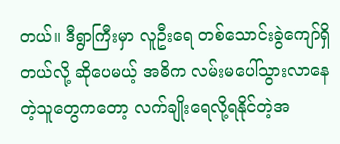တယ်။ ဒီရွာကြီးမှာ လူဦးရေ တစ်သောင်းခွဲကျော်ရှိတယ်လို့ ဆိုပေမယ့် အဓိက လမ်းမပေါ်သွားလာနေတဲ့သူတွေကတော့ လက်ချိုးရေလို့ရနိုင်တဲ့အ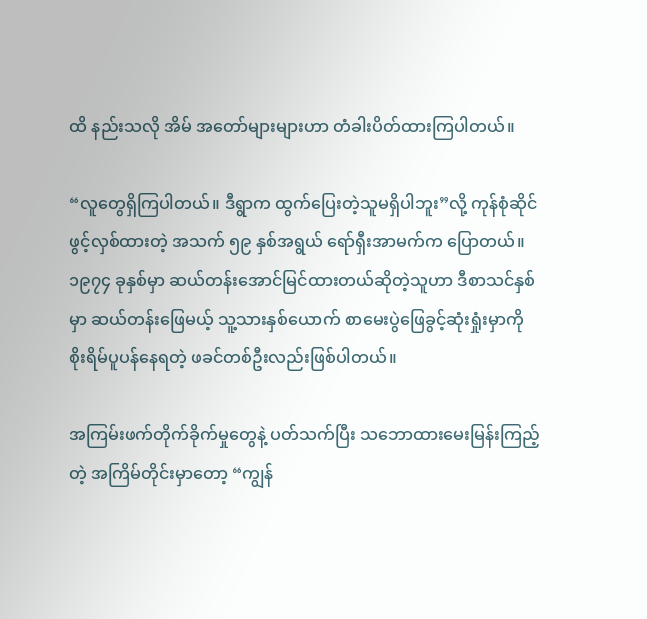ထိ နည်းသလို အိမ် အတော်များများဟာ တံခါးပိတ်ထားကြပါတယ်။

“လူတွေရှိကြပါတယ်။ ဒီရွာက ထွက်ပြေးတဲ့သူမရှိပါဘူး”လို့ ကုန်စုံဆိုင်ဖွင့်လှစ်ထားတဲ့ အသက် ၅၉ နှစ်အရွယ် ရော်ရှီးအာမက်က ပြောတယ်။ ၁၉၇၄ ခုနှစ်မှာ ဆယ်တန်းအောင်မြင်ထားတယ်ဆိုတဲ့သူဟာ ဒီစာသင်နှစ်မှာ ဆယ်တန်းဖြေမယ့် သူ့သားနှစ်ယောက် စာမေးပွဲဖြေခွင့်ဆုံးရှုံးမှာကို စိုးရိမ်ပူပန်နေရတဲ့ ဖခင်တစ်ဦးလည်းဖြစ်ပါတယ်။

အကြမ်းဖက်တိုက်ခိုက်မှုတွေနဲ့ ပတ်သက်ပြီး သဘောထားမေးမြန်းကြည့်တဲ့ အကြိမ်တိုင်းမှာတော့ “ကျွန်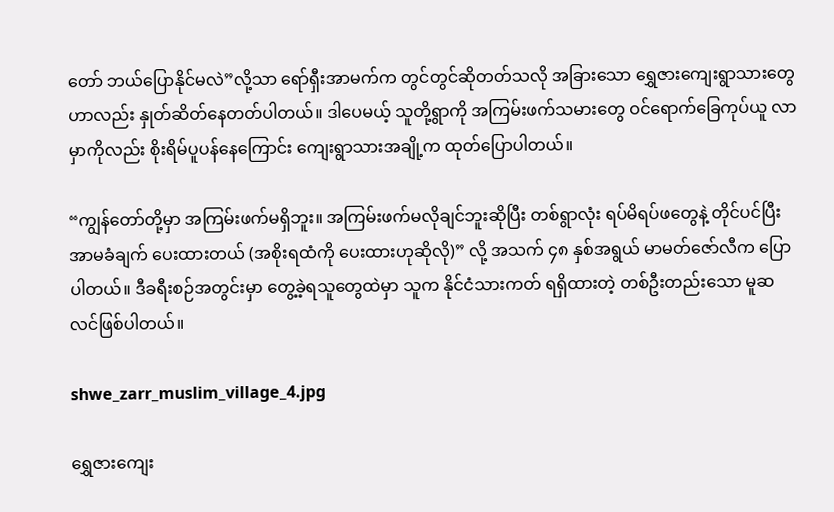တော် ဘယ်ပြောနိုင်မလဲ”လို့သာ ရော်ရှီးအာမက်က တွင်တွင်ဆိုတတ်သလို အခြားသော ရွှေဇားကျေးရွာသားတွေဟာလည်း နှုတ်ဆိတ်နေတတ်ပါတယ်။ ဒါပေမယ့် သူတို့ရွာကို အကြမ်းဖက်သမားတွေ ဝင်ရောက်ခြေကုပ်ယူ လာမှာကိုလည်း စိုးရိမ်ပူပန်နေကြောင်း ကျေးရွာသားအချို့က ထုတ်ပြောပါတယ်။

“ကျွန်တော်တို့မှာ အကြမ်းဖက်မရှိဘူး။ အကြမ်းဖက်မလိုချင်ဘူးဆိုပြီး တစ်ရွာလုံး ရပ်မိရပ်ဖတွေနဲ့ တိုင်ပင်ပြီး အာမခံချက် ပေးထားတယ် (အစိုးရထံကို ပေးထားဟုဆိုလို)” လို့ အသက် ၄၈ နှစ်အရွယ် မာမတ်ဇော်လီက ပြောပါတယ်။ ဒီခရီးစဉ်အတွင်းမှာ တွေ့ခဲ့ရသူတွေထဲမှာ သူက နိုင်ငံသားကတ် ရရှိထားတဲ့ တစ်ဦးတည်းသော မူဆလင်ဖြစ်ပါတယ်။

shwe_zarr_muslim_village_4.jpg

ရွှေဇားကျေး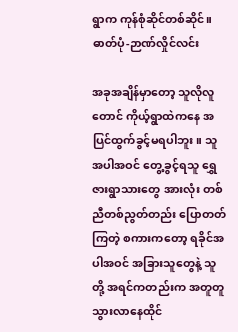ရွာက ကုန်စုံဆိုင်တစ်ဆိုင်။ ဓာတ်ပုံ-ဉာဏ်လှိုင်လင်း

အခုအချိန်မှာတော့ သူလိုလူတောင် ကိုယ့်ရွာထဲကနေ အပြင်ထွက်ခွင့်မရပါဘူး။ သူအပါအဝင် တွေ့ခွင့်ရသူ ရွှေဇားရွာသားတွေ အားလုံး တစ်ညီတစ်ညွတ်တည်း ပြောတတ်ကြတဲ့ စကားကတော့ ရခိုင်အပါအဝင် အခြားသူတွေနဲ့ သူတို့ အရင်ကတည်းက အတူတူသွားလာနေထိုင်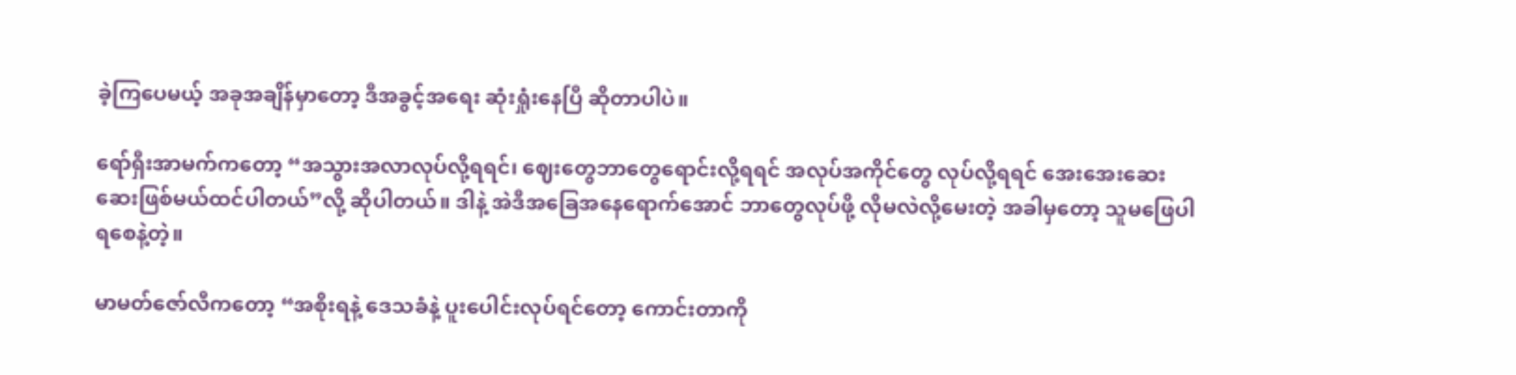ခဲ့ကြပေမယ့် အခုအချိန်မှာတော့ ဒီအခွင့်အရေး ဆုံးရှုံးနေပြီ ဆိုတာပါပဲ။

ရော်ရှီးအာမက်ကတော့ “အသွားအလာလုပ်လို့ရရင်၊ ဈေးတွေဘာတွေရောင်းလို့ရရင် အလုပ်အကိုင်တွေ လုပ်လို့ရရင် အေးအေးဆေးဆေးဖြစ်မယ်ထင်ပါတယ်”လို့ ဆိုပါတယ်။ ဒါနဲ့ အဲဒီအခြေအနေရောက်အောင် ဘာတွေလုပ်ဖို့ လိုမလဲလို့မေးတဲ့ အခါမှတော့ သူမဖြေပါရစေနဲ့တဲ့။

မာမတ်ဇော်လီကတော့ “အစိုးရနဲ့ ဒေသခံနဲ့ ပူးပေါင်းလုပ်ရင်တော့ ကောင်းတာကို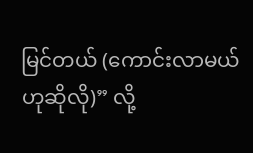မြင်တယ် (ကောင်းလာမယ်ဟုဆိုလို)” လို့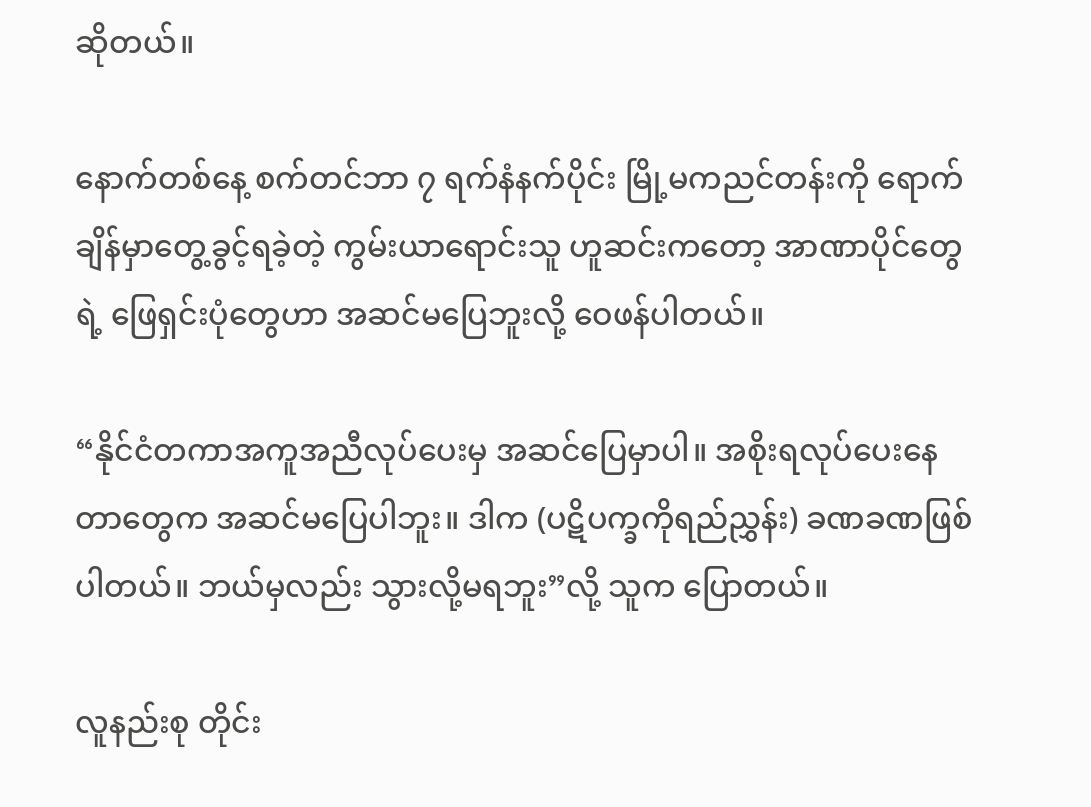ဆိုတယ်။

နောက်တစ်နေ့ စက်တင်ဘာ ၇ ရက်နံနက်ပိုင်း မြို့မကညင်တန်းကို ရောက်ချိန်မှာတွေ့ခွင့်ရခဲ့တဲ့ ကွမ်းယာရောင်းသူ ဟူဆင်းကတော့ အာဏာပိုင်တွေရဲ့ ဖြေရှင်းပုံတွေဟာ အဆင်မပြေဘူးလို့ ဝေဖန်ပါတယ်။

“နိုင်ငံတကာအကူအညီလုပ်ပေးမှ အဆင်ပြေမှာပါ။ အစိုးရလုပ်ပေးနေတာတွေက အဆင်မပြေပါဘူး။ ဒါက (ပဋိပက္ခကိုရည်ညွှန်း) ခဏခဏဖြစ်ပါတယ်။ ဘယ်မှလည်း သွားလို့မရဘူး”လို့ သူက ပြောတယ်။

လူနည်းစု တိုင်း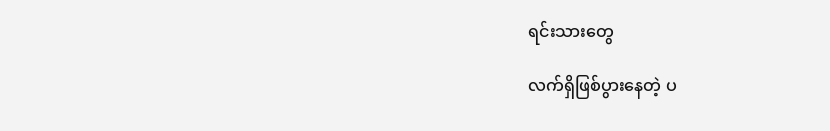ရင်းသားတွေ

လက်ရှိဖြစ်ပွားနေတဲ့ ပ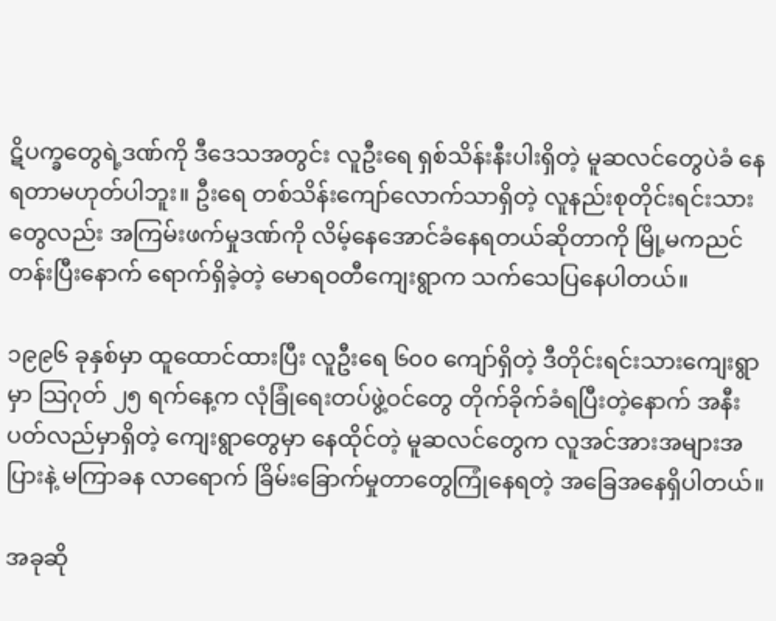ဋိပက္ခတွေရဲ့ဒဏ်ကို ဒီဒေသအတွင်း လူဦးရေ ရှစ်သိန်းနီးပါးရှိတဲ့ မူဆလင်တွေပဲခံ နေရတာမဟုတ်ပါဘူး။ ဦးရေ တစ်သိန်းကျော်လောက်သာရှိတဲ့ လူနည်းစုတိုင်းရင်းသားတွေလည်း အကြမ်းဖက်မှုဒဏ်ကို လိမ့်နေအောင်ခံနေရတယ်ဆိုတာကို မြို့မကညင်တန်းပြီးနောက် ရောက်ရှိခဲ့တဲ့ မောရဝတီကျေးရွာက သက်သေပြနေပါတယ်။

၁၉၉၆ ခုနှစ်မှာ ထူထောင်ထားပြီး လူဦးရေ ၆၀၀ ကျော်ရှိတဲ့ ဒီတိုင်းရင်းသားကျေးရွာမှာ သြဂုတ် ၂၅ ရက်နေ့က လုံခြုံရေးတပ်ဖွဲ့ဝင်တွေ တိုက်ခိုက်ခံရပြီးတဲ့နောက် အနီးပတ်လည်မှာရှိတဲ့ ကျေးရွာတွေမှာ နေထိုင်တဲ့ မူဆလင်တွေက လူအင်အားအများအပြားနဲ့ မကြာခန လာရောက် ခြိမ်းခြောက်မှုတာတွေကြုံနေရတဲ့ အခြေအနေရှိပါတယ်။

အခုဆို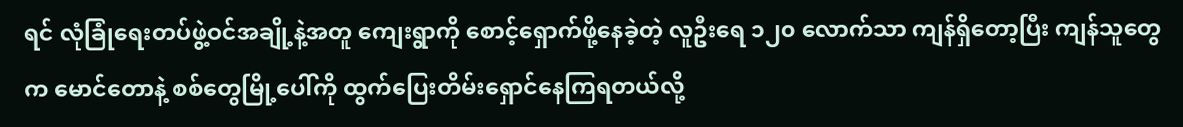ရင် လုံခြုံရေးတပ်ဖွဲ့ဝင်အချို့နဲ့အတူ ကျေးရွာကို စောင့်ရှောက်ဖို့နေခဲ့တဲ့ လူဦးရေ ၁၂၀ လောက်သာ ကျန်ရှိတော့ပြီး ကျန်သူတွေက မောင်တောနဲ့ စစ်တွေမြို့ပေါ်ကို ထွက်ပြေးတိမ်းရှောင်နေကြရတယ်လို့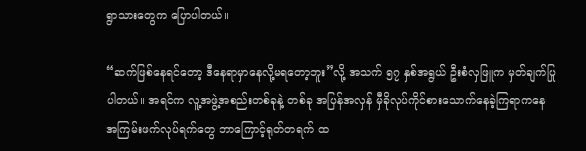ရွာသားတွေက ပြောပါတယ်။

“ဆက်ဖြစ်နေရင်တော့ ဒီနေရာမှာနေလို့မရတော့ဘူး”လို့ အသက် ၅၇ နှစ်အရွယ် ဦးစံလှဖြူက မှတ်ချက်ပြုပါတယ်။ အရင်က လူ့အဖွဲ့အစည်းတစ်ခုနဲ့ တစ်ခု အပြန်အလှန် မှီခိုလုပ်ကိုင်စားသောက်နေခဲ့ကြရာကနေ အကြမ်းဖက်လုပ်ရက်တွေ ဘာကြောင့်ရုတ်တရက် ထ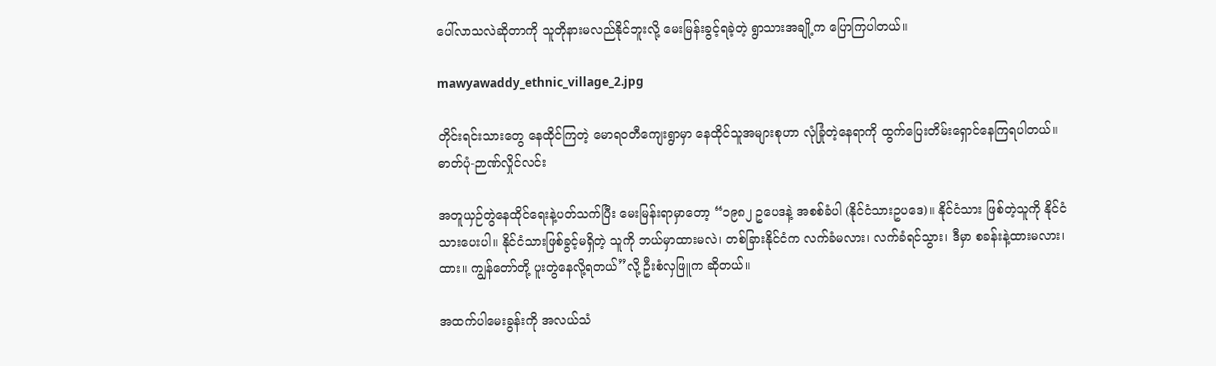ပေါ်လာသလဲဆိုတာကို သူတိုနားမလည်နိုင်ဘူးလို့ မေးမြန်းခွင့်ရခဲ့တဲ့ ရွာသားအချို့က ပြောကြပါတယ်။

mawyawaddy_ethnic_village_2.jpg

တိုင်းရင်းသားတွေ နေထိုင်ကြတဲ့ မောရဝတီကျေးရွာမှာ နေထိုင်သူအများစုဟာ လုံခြုံတဲ့နေရာကို ထွက်ပြေးတိမ်းရှောင်နေကြရပါတယ်။ ဓာတ်ပုံ-ဉာဏ်လှိုင်လင်း

အတူယှဉ်တွဲနေထိုင်ရေးနဲ့ပတ်သက်ပြီး မေးမြန်းရာမှာတော့ “၁၉၈၂ ဥပေဒနဲ့ အစစ်ခံပါ (နိုင်ငံသားဥပဒေ)။ နိုင်ငံသား ဖြစ်တဲ့သူကို နိုင်ငံသားပေးပါ။ နိုင်ငံသားဖြစ်ခွင့်မရှိတဲ့ သူကို ဘယ်မှာထားမလဲ၊ တစ်ခြားနိုင်ငံက လက်ခံမလား၊ လက်ခံရင်သွား၊ ဒီမှာ စခန်းနဲ့ထားမလား၊ ထား။ ကျွန်တော်တို့ ပူးတွဲနေလို့ရတယ်”လို့ ဦးစံလှဖြူက ဆိုတယ်။

အထက်ပါမေးခွန်းကို အလယ်သံ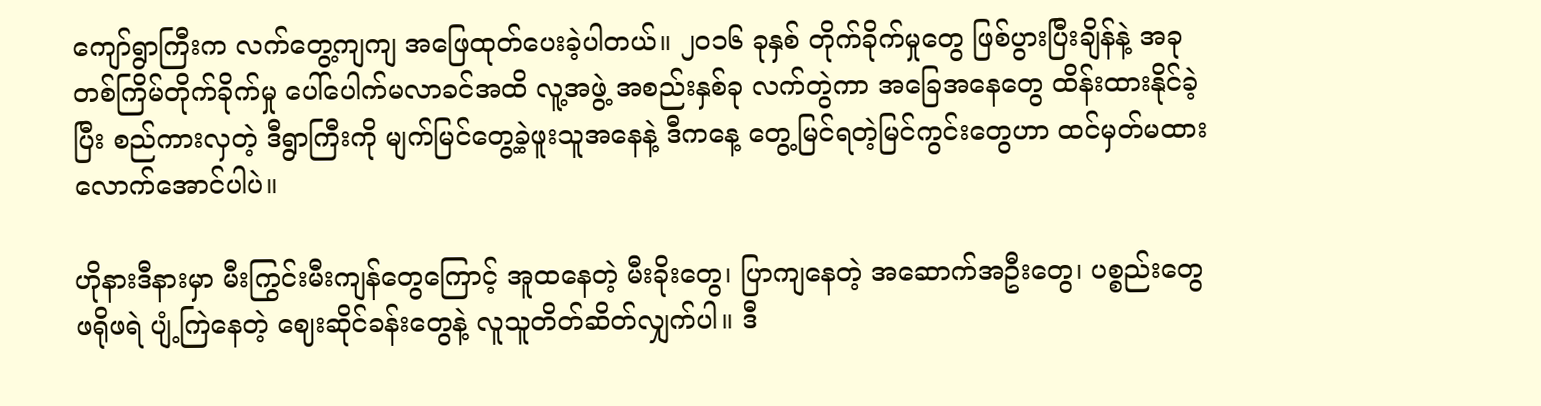ကျော်ရွာကြီးက လက်တွေ့ကျကျ အဖြေထုတ်ပေးခဲ့ပါတယ်။ ၂၀၁၆ ခုနှစ် တိုက်ခိုက်မှုတွေ ဖြစ်ပွားပြီးချိန်နဲ့ အခုတစ်ကြိမ်တိုက်ခိုက်မှု ပေါ်ပေါက်မလာခင်အထိ လူ့အဖွဲ့ အစည်းနှစ်ခု လက်တွဲကာ အခြေအနေတွေ ထိန်းထားနိုင်ခဲ့ပြီး စည်ကားလှတဲ့ ဒီရွာကြီးကို မျက်မြင်တွေ့ခဲ့ဖူးသူအနေနဲ့ ဒီကနေ့ တွေ့မြင်ရတဲ့မြင်ကွင်းတွေဟာ ထင်မှတ်မထားလောက်အောင်ပါပဲ။

ဟိုနားဒီနားမှာ မီးကြွင်းမီးကျန်တွေကြောင့် အူထနေတဲ့ မီးခိုးတွေ၊ ပြာကျနေတဲ့ အဆောက်အဦးတွေ၊ ပစ္စည်းတွေ ဖရိုဖရဲ ပျံ့ကြဲနေတဲ့ ဈေးဆိုင်ခန်းတွေနဲ့ လူသူတိတ်ဆိတ်လျှက်ပါ။ ဒီ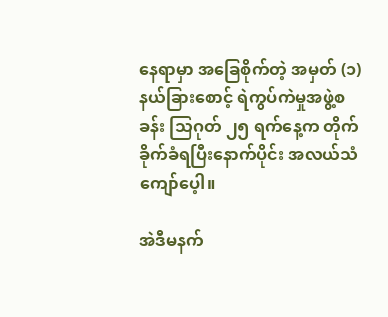နေရာမှာ အခြေစိုက်တဲ့ အမှတ် (၁) နယ်ခြားစောင့် ရဲကွပ်ကဲမှုအဖွဲ့စခန်း သြဂုတ် ၂၅ ရက်နေ့က တိုက်ခိုက်ခံရပြီးနောက်ပိုင်း အလယ်သံကျော်ပေ့ါ။

အဲဒီမနက်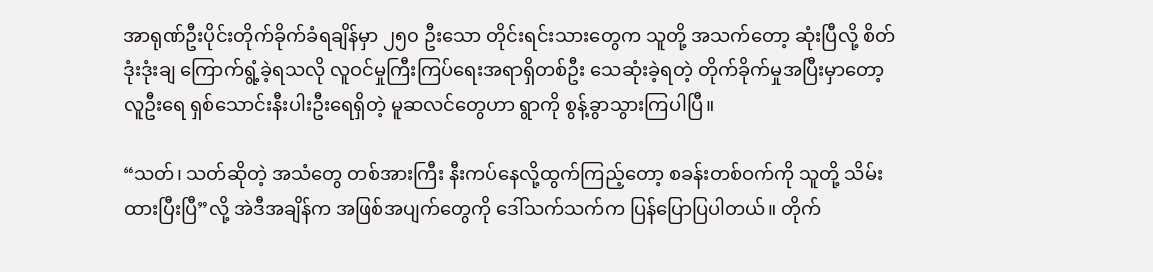အာရုဏ်ဦးပိုင်းတိုက်ခိုက်ခံရချိန်မှာ ၂၅၀ ဦးသော တိုင်းရင်းသားတွေက သူတို့ အသက်တော့ ဆုံးပြီလို့ စိတ်ဒုံးဒုံးချ ကြောက်ရွံ့ခဲ့ရသလို လူဝင်မှုကြီးကြပ်ရေးအရာရှိတစ်ဦး သေဆုံးခဲ့ရတဲ့ တိုက်ခိုက်မှုအပြီးမှာတော့ လူဦးရေ ရှစ်သောင်းနီးပါးဦးရေရှိတဲ့ မူဆလင်တွေဟာ ရွာကို စွန့်ခွာသွားကြပါပြီ။

“သတ်၊ သတ်ဆိုတဲ့ အသံတွေ တစ်အားကြီး နီးကပ်နေလို့ထွက်ကြည့်တော့ စခန်းတစ်ဝက်ကို သူတို့ သိမ်းထားပြီးပြီ”လို့ အဲဒီအချိန်က အဖြစ်အပျက်တွေကို ဒေါ်သက်သက်က ပြန်ပြောပြပါတယ်။ တိုက်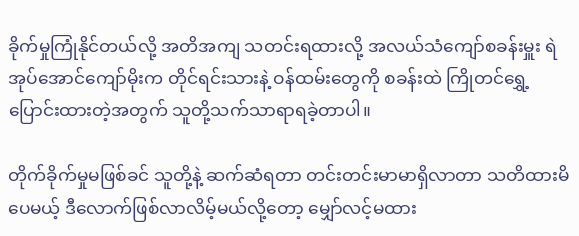ခိုက်မှုကြုံနိုင်တယ်လို့ အတိအကျ သတင်းရထားလို့ အလယ်သံကျော်စခန်းမှူး ရဲအုပ်အောင်ကျော်မိုးက တိုင်ရင်းသားနဲ့ ဝန်ထမ်းတွေကို စခန်းထဲ ကြိုတင်ရွှေ့ပြောင်းထားတဲ့အတွက် သူတို့သက်သာရာရခဲ့တာပါ။

တိုက်ခိုက်မှုမဖြစ်ခင် သူတို့နဲ့ ဆက်ဆံရတာ တင်းတင်းမာမာရှိလာတာ သတိထားမိပေမယ့် ဒီလောက်ဖြစ်လာလိမ့်မယ်လို့တော့ မျှော်လင့်မထား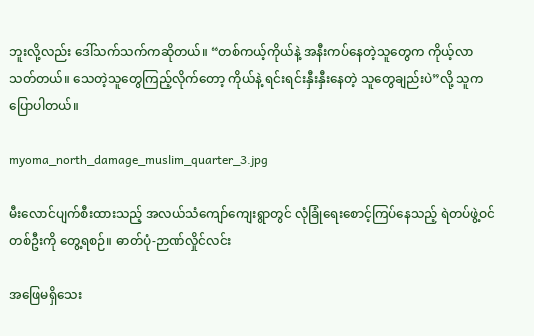ဘူးလို့လည်း ဒေါ်သက်သက်ကဆိုတယ်။ “တစ်ကယ့်ကိုယ်နဲ့ အနီးကပ်နေတဲ့သူတွေက ကိုယ့်လာသတ်တယ်။ သေတဲ့သူတွေကြည့်လိုက်တော့ ကိုယ်နဲ့ ရင်းရင်းနှီးနှီးနေတဲ့ သူတွေချည်းပဲ”လို့ သူက ပြောပါတယ်။

myoma_north_damage_muslim_quarter_3.jpg

မီးလောင်ပျက်စီးထားသည့် အလယ်သံကျော်ကျေးရွာတွင် လုံခြုံရေးစောင့်ကြပ်နေသည့် ရဲတပ်ဖွဲ့ဝင်တစ်ဦးကို တွေ့ရစဉ်။ ဓာတ်ပုံ-ဉာဏ်လှိုင်လင်း

အဖြေမရှိသေး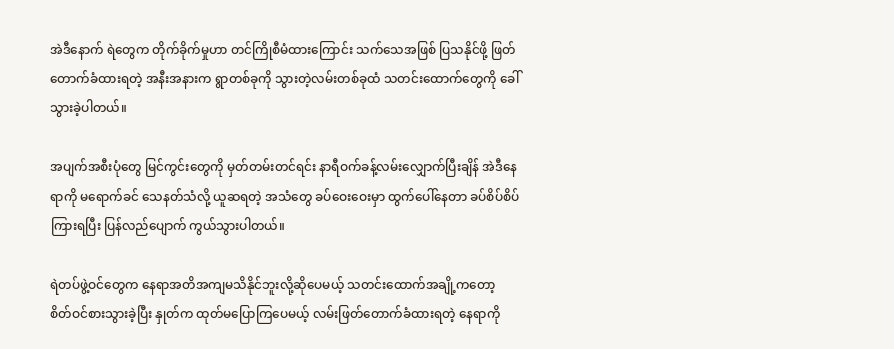အဲဒီနောက် ရဲတွေက တိုက်ခိုက်မှုဟာ တင်ကြိုစီမံထားကြောင်း သက်သေအဖြစ် ပြသနိုင်ဖို့ ဖြတ်တောက်ခံထားရတဲ့ အနီးအနားက ရွာတစ်ခုကို သွားတဲ့လမ်းတစ်ခုထံ သတင်းထောက်တွေကို ခေါ်သွားခဲ့ပါတယ်။

အပျက်အစီးပုံတွေ မြင်ကွင်းတွေကို မှတ်တမ်းတင်ရင်း နာရီဝက်ခန့်လမ်းလျှောက်ပြီးချိန် အဲဒီနေရာကို မရောက်ခင် သေနတ်သံလို့ ယူဆရတဲ့ အသံတွေ ခပ်ဝေးဝေးမှာ ထွက်ပေါ်နေတာ ခပ်စိပ်စိပ်ကြားရပြီး ပြန်လည်ပျောက် ကွယ်သွားပါတယ်။

ရဲတပ်ဖွဲ့ဝင်တွေက နေရာအတိအကျမသိနိုင်ဘူးလို့ဆိုပေမယ့် သတင်းထောက်အချို့ကတော့ စိတ်ဝင်စားသွားခဲ့ပြီး နှုတ်က ထုတ်မပြောကြပေမယ့် လမ်းဖြတ်တောက်ခံထားရတဲ့ နေရာကို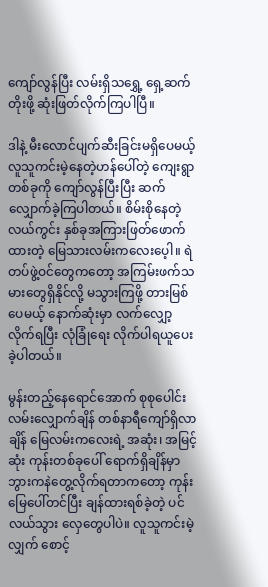ကျော်လွန်ပြီး လမ်းရှိသရွှေ့ ရှေ့ဆက်တိုးဖို့ ဆုံးဖြတ်လိုက်ကြပါပြီ။

ဒါနဲ့ မီးလောင်ပျက်ဆီးခြင်းမရှိပေမယ့် လူသူကင်းမဲ့နေတဲ့ဟန်ပေါ်တဲ့ ကျေးရွာတစ်ခုကို ကျော်လွန်ပြီးပြီး ဆက်လျှောက်ခဲ့ကြပါတယ်။ စိမ်းစိုနေတဲ့ လယ်ကွင်း နှစ်ခုအကြားဖြတ်ဖောက်ထားတဲ့ မြေသားလမ်းကလေးပေ့ါ။ ရဲတပ်ဖွဲ့ဝင်တွေကတော့ အကြမ်းဖက်သမားတွေရှိနိုင်လို့ မသွားကြဖို့ တားမြစ်ပေမယ့် နောက်ဆုံးမှာ လက်လျှော့လိုက်ရပြီး လုံခြုံရေး လိုက်ပါရယူပေးခဲ့ပါတယ်။

မွန်းတည့်နေရောင်အောက် စုစုပေါင်းလမ်းလျှောက်ချိန် တစ်နာရီကျော်ရှိလာချိန် မြေလမ်းကလေးရဲ့ အဆုံး၊ အမြင့်ဆုံး ကုန်းတစ်ခုပေါ် ရောက်ရှိချိန်မှာ ဘွားကနဲတွေ့လိုက်ရတာကတော့ ကုန်းမြေပေါ်တင်ပြီး ချန်ထားရစ်ခဲ့တဲ့ ပင်လယ်သွား လှေတွေပါပဲ။ လူသူကင်းမဲ့လျှက် စောင့်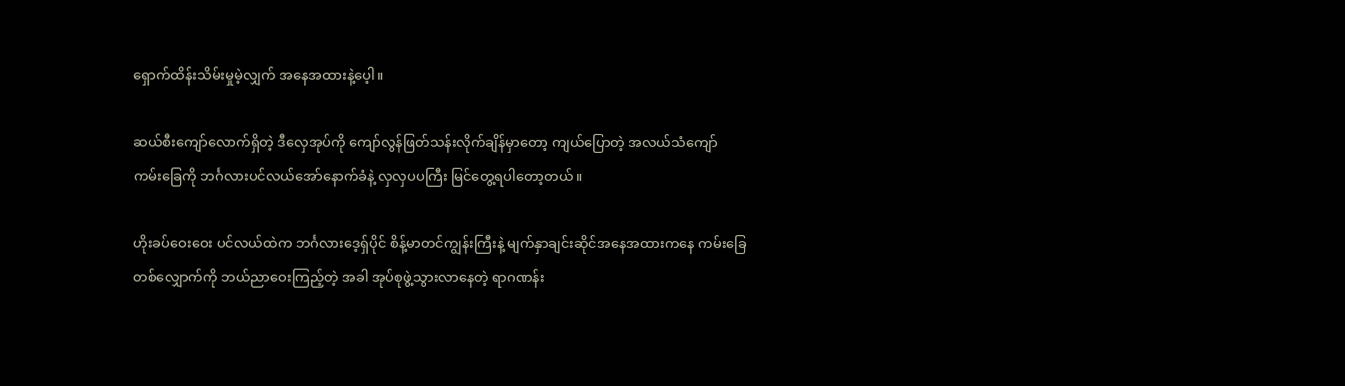ရှောက်ထိန်းသိမ်းမှုမဲ့လျှက် အနေအထားနဲ့ပေ့ါ။

ဆယ်စီးကျော်လောက်ရှိတဲ့ ဒီလှေအုပ်ကို ကျော်လွန်ဖြတ်သန်းလိုက်ချိန်မှာတော့ ကျယ်ပြောတဲ့ အလယ်သံကျော် ကမ်းခြေကို ဘင်္ဂလားပင်လယ်အော်နောက်ခံနဲ့ လှလှပပကြီး မြင်တွေ့ရပါတော့တယ်။

ဟိုးခပ်ဝေးဝေး ပင်လယ်ထဲက ဘင်္ဂလားဒေ့ရှ်ပိုင် စိန့်မာတင်ကျွန်းကြီးနဲ့ မျက်နှာချင်းဆိုင်အနေအထားကနေ ကမ်းခြေတစ်လျှောက်ကို ဘယ်ညာဝေးကြည့်တဲ့ အခါ အုပ်စုဖွဲ့သွားလာနေတဲ့ ရာဂဏန်း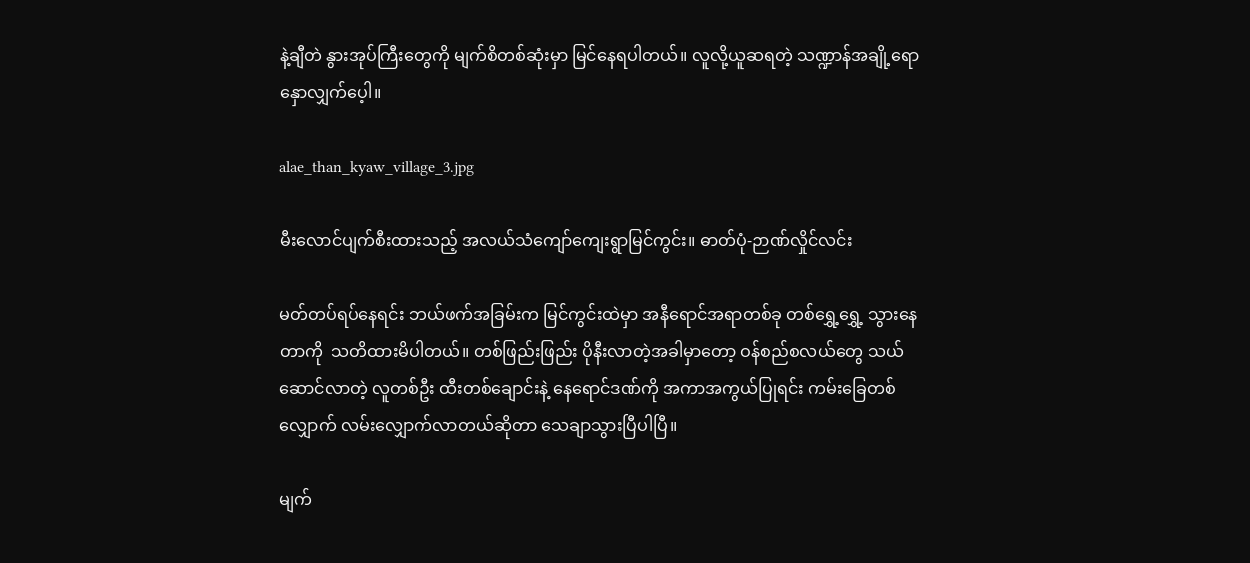နဲ့ချီတဲ နွားအုပ်ကြီးတွေကို မျက်စိတစ်ဆုံးမှာ မြင်နေရပါတယ်။ လူလို့ယူဆရတဲ့ သဏ္ဍာန်အချို့ရောနှောလျှက်ပေ့ါ။

alae_than_kyaw_village_3.jpg

မီးလောင်ပျက်စီးထားသည့် အလယ်သံကျော်ကျေးရွာမြင်ကွင်း။ ဓာတ်ပုံ-ဉာဏ်လှိုင်လင်း

မတ်တပ်ရပ်နေရင်း ဘယ်ဖက်အခြမ်းက မြင်ကွင်းထဲမှာ အနီရောင်အရာတစ်ခု တစ်ရွှေ့ရွှေ့ သွားနေတာကို  သတိထားမိပါတယ်။ တစ်ဖြည်းဖြည်း ပိုနီးလာတဲ့အခါမှာတော့ ဝန်စည်စလယ်တွေ သယ်ဆောင်လာတဲ့ လူတစ်ဦး ထီးတစ်ချောင်းနဲ့ နေရောင်ဒဏ်ကို အကာအကွယ်ပြုရင်း ကမ်းခြေတစ်လျှောက် လမ်းလျှောက်လာတယ်ဆိုတာ သေချာသွားပြီပါပြီ။

မျက်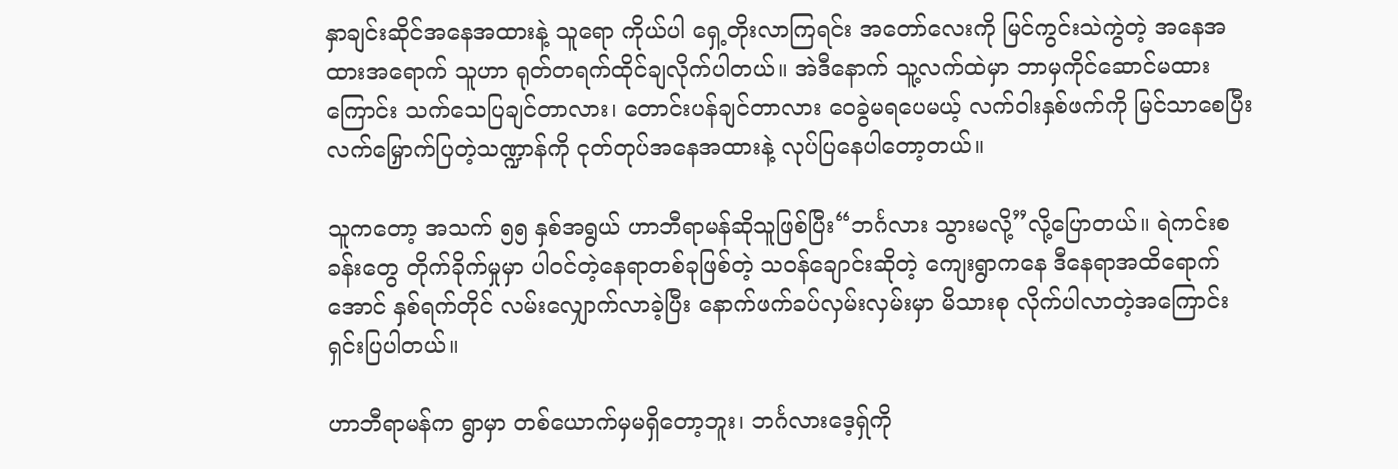နှာချင်းဆိုင်အနေအထားနဲ့ သူရော ကိုယ်ပါ ရှေ့တိုးလာကြရင်း အတော်လေးကို မြင်ကွင်းသဲကွဲတဲ့ အနေအထားအရောက် သူဟာ ရုတ်တရက်ထိုင်ချလိုက်ပါတယ်။ အဲဒီနောက် သူ့လက်ထဲမှာ ဘာမှကိုင်ဆောင်မထားကြောင်း သက်သေပြချင်တာလား၊ တောင်းပန်ချင်တာလား ဝေခွဲမရပေမယ့် လက်ဝါးနှစ်ဖက်ကို မြင်သာစေပြီး လက်မြှောက်ပြတဲ့သဏ္ဍာန်ကို ငုတ်တုပ်အနေအထားနဲ့ လုပ်ပြနေပါတော့တယ်။

သူကတော့ အသက် ၅၅ နှစ်အရွယ် ဟာဘီရာမန်ဆိုသူဖြစ်ပြီး“ဘင်္ဂလား သွားမလို့”လို့ပြောတယ်။ ရဲကင်းစခန်းတွေ တိုက်ခိုက်မှုမှာ ပါဝင်တဲ့နေရာတစ်ခုဖြစ်တဲ့ သဝန်ချောင်းဆိုတဲ့ ကျေးရွာကနေ ဒီနေရာအထိရောက်အောင် နှစ်ရက်တိုင် လမ်းလျှောက်လာခဲ့ပြီး နောက်ဖက်ခပ်လှမ်းလှမ်းမှာ မိသားစု လိုက်ပါလာတဲ့အကြောင်း ရှင်းပြပါတယ်။

ဟာဘီရာမန်က ရွာမှာ တစ်ယောက်မှမရှိတော့ဘူး၊ ဘင်္ဂလားဒေ့ရ်ှကို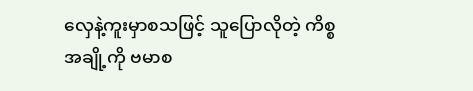လှေနဲ့ကူးမှာစသဖြင့် သူပြောလိုတဲ့ ကိစ္စအချို့ကို ဗမာစ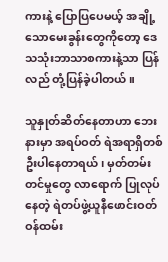ကားနဲ့ ပြောပြပေမယ့် အချို့သောမေးခွန်းတွေကိုတော့ ဒေသသုံးဘာသာစကားနဲ့သာ ပြန်လည် တုံ့ပြန်ခဲ့ပါတယ်။

သူနှုတ်ဆိတ်နေတာဟာ ဘေးနားမှာ အရပ်ဝတ် ရဲအရာရှိတစ်ဦးပါနေတာရယ်၊ မှတ်တမ်းတင်မှုတွေ လာရောက် ပြုလုပ်နေတဲ့ ရဲတပ်ဖွဲ့ယူနီဖောင်းဝတ် ဝန်ထမ်း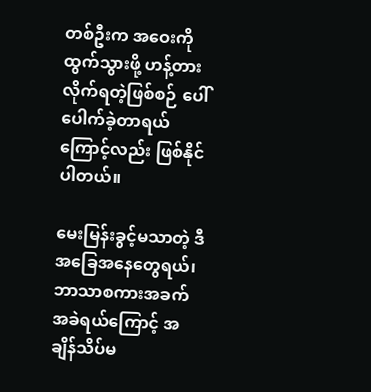တစ်ဦးက အဝေးကိုထွက်သွားဖို့ ဟန့်တားလိုက်ရတဲ့ဖြစ်စဉ် ပေါ်ပေါက်ခဲ့တာရယ်ကြောင့်လည်း ဖြစ်နိုင်ပါတယ်။

မေးမြန်းခွင့်မသာတဲ့ ဒီအခြေအနေတွေရယ်၊ ဘာသာစကားအခက်အခဲရယ်ကြောင့် အချိန်သိပ်မ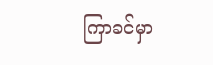ကြာခင်မှာ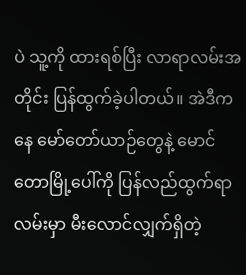ပဲ သူ့ကို ထားရစ်ပြီး လာရာလမ်းအတိုင်း ပြန်ထွက်ခဲ့ပါတယ်။ အဲဒီကနေ မော်တော်ယာဉ်တွေနဲ့ မောင်တောမြို့ပေါ်ကို ပြန်လည်ထွက်ရာ လမ်းမှာ မီးလောင်လျှက်ရှိတဲ့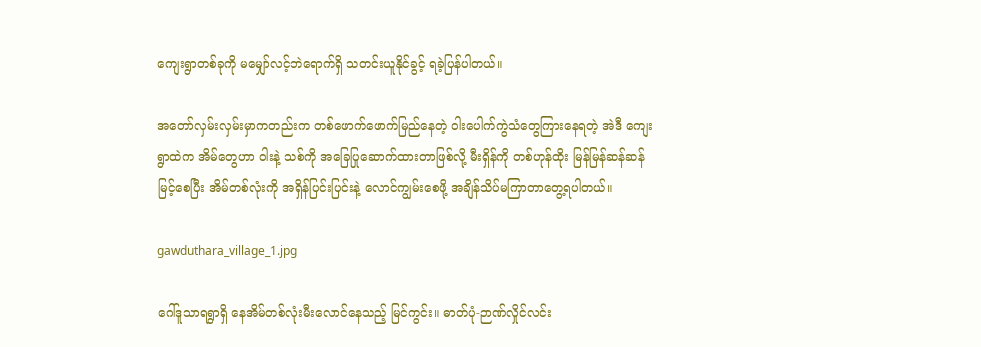ကျေးရွာတစ်ခုကို မမျှော်လင့်ဘဲရောက်ရှိ သတင်းယူနိုင်ခွင့် ရခဲ့ပြန်ပါတယ်။

အတော်လှမ်းလှမ်းမှာကတည်းက တစ်ဖောက်ဖောက်မြည်နေတဲ့ ဝါးပေါက်ကွဲသံတွေကြားနေရတဲ့ အဲဒီ ကျေးရွာထဲက အိမ်တွေဟာ ဝါးနဲ့ သစ်ကို အခြေပြုဆောက်ထားတာဖြစ်လို့ မီးရှိန်ကို တစ်ဟုန်ထိုး မြန်မြန်ဆန်ဆန်မြင့်စေပြီး အိမ်တစ်လုံးကို အရှိန်ပြင်းပြင်းနဲ့ လောင်ကျွမ်းစေဖို့ အချိန်သိပ်မကြာတာတွေ့ရပါတယ်။

gawduthara_village_1.jpg

ဂေါ်ဒူသာရရွာရှိ နေအိမ်တစ်လုံးမီးလောင်နေသည့် မြင်ကွင်း။ ဓာတ်ပုံ-ဉာဏ်လှိုင်လင်း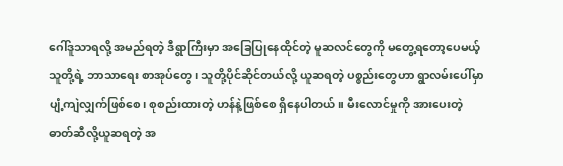ဂေါ်ဒူသာရလို့ အမည်ရတဲ့ ဒီရွာကြီးမှာ အခြေပြုနေထိုင်တဲ့ မူဆလင်တွေကို မတွေ့ရတော့ပေမယ့် သူတို့ရဲ့ ဘာသာရေး စာအုပ်တွေ၊ သူတို့ပိုင်ဆိုင်တယ်လို့ ယူဆရတဲ့ ပစ္စည်းတွေဟာ ရွာလမ်းပေါ်မှာ ပျံ့ကျဲလျှက်ဖြစ်စေ၊ စုစည်းထားတဲ့ ဟန်နဲ့ဖြစ်စေ ရှိနေပါတယ်။ မီးလောင်မှုကို အားပေးတဲ့ ဓာတ်ဆီလို့ယူဆရတဲ့ အ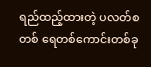ရည်ထည့်ထားတဲ့ ပလတ်စတစ် ရေတစ်ကောင်းတစ်ခု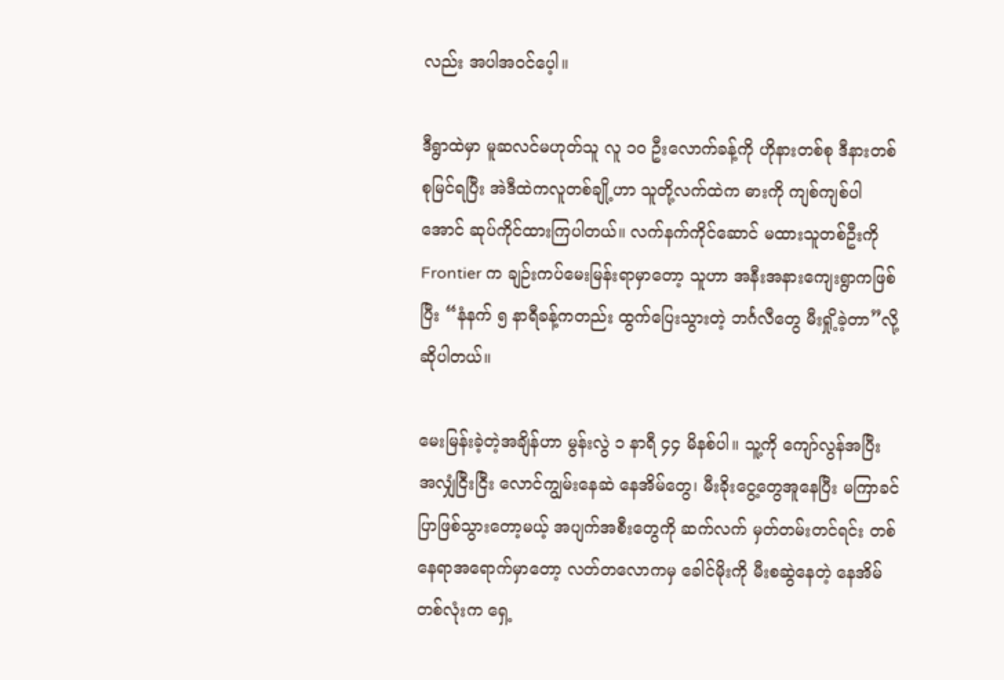လည်း အပါအဝင်ပေ့ါ။

ဒီရွာထဲမှာ မူဆလင်မဟုတ်သူ လူ ၁၀ ဦးလောက်ခန့်ကို ဟိုနားတစ်စု ဒီနားတစ်စုမြင်ရပြီး အဲဒီထဲကလူတစ်ချို့ဟာ သူတို့လက်ထဲက ဓားကို ကျစ်ကျစ်ပါအောင် ဆုပ်ကိုင်ထားကြပါတယ်။ လက်နက်ကိုင်ဆောင် မထားသူတစ်ဦးကို Frontier က ချဉ်းကပ်မေးမြန်းရာမှာတော့ သူဟာ အနီးအနားကျေးရွာကဖြစ်ပြီး “နံနက် ၅ နာရီခန့်ကတည်း ထွက်ပြေးသွားတဲ့ ဘင်္ဂလီတွေ မီးရှို့ခဲ့တာ”လို့ ဆိုပါတယ်။

မေးမြန်းခဲ့တဲ့အချိန်ဟာ မွန်းလွဲ ၁ နာရီ ၄၄ မိနစ်ပါ။ သူ့ကို ကျော်လွန်အပြီး အလျှံငြီးငြီး လောင်ကျွမ်းနေဆဲ နေအိမ်တွေ၊ မီးခိုးငွေ့တွေအူနေပြီး မကြာခင်ပြာဖြစ်သွားတော့မယ့် အပျက်အစီးတွေကို ဆက်လက် မှတ်တမ်းတင်ရင်း တစ်နေရာအရောက်မှာတော့ လတ်တလောကမှ ခေါင်မိုးကို မီးစဆွဲနေတဲ့ နေအိမ်တစ်လုံးက ရှေ့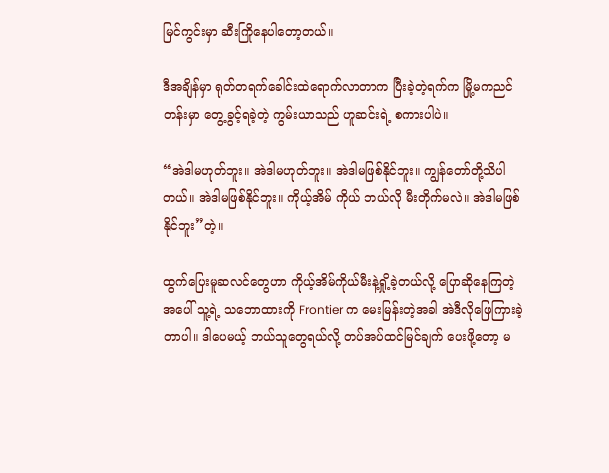မြင်ကွင်းမှာ ဆီးကြိုနေပါတော့တယ်။

ဒီအချိန်မှာ ရုတ်တရက်ခေါင်းထဲရောက်လာတာက ပြီးခဲ့တဲ့ရက်က မြို့မကညင်တန်းမှာ တွေ့ခွင့်ရခဲ့တဲ့ ကွမ်းယာသည် ဟူဆင်းရဲ့ စကားပါပဲ။

“အဲဒါမဟုတ်ဘူး။ အဲဒါမဟုတ်ဘူး။ အဲဒါမဖြစ်နိုင်ဘူး။ ကျွန်တော်တို့သိပါတယ်။ အဲဒါမဖြစ်နိုင်ဘူး။ ကိုယ့်အိမ် ကိုယ် ဘယ်လို မီးတိုက်မလဲ။ အဲဒါမဖြစ်နိုင်ဘူး”တဲ့။

ထွက်ပြေးမူဆလင်တွေဟာ ကိုယ့်အိမ်ကိုယ်မီးနဲ့ရှို့ခဲ့တယ်လို့ ပြောဆိုနေကြတဲ့အပေါ် သူ့ရဲ့ သဘောထားကို Frontier က မေးမြန်းတဲ့အခါ အဲဒီလိုဖြေကြားခဲ့တာပါ။ ဒါပေမယ့် ဘယ်သူတွေရယ်လို့ တပ်အပ်ထင်မြင်ချက် ပေးဖို့တော့ မ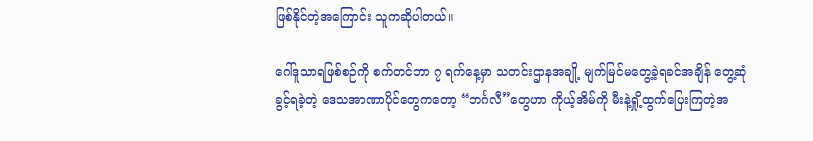ဖြစ်နိုင်တဲ့အကြောင်း သူကဆိုပါတယ်။

ဂေါ်ဒူသာရဖြစ်စဉ်ကို စက်တင်ဘာ ၇ ရက်နေ့မှာ သတင်းဌာနအချို့ မျက်မြင်မတွေ့ခဲ့ရခင်အချိန် တွေ့ဆုံခွင့်ရခဲ့တဲ့ ဒေသအာဏာပိုင်တွေကတော့ “ဘင်္ဂလီ”တွေဟာ ကိုယ့်အိမ်ကို မီးနဲ့ရှို့ထွက်ပြေးကြတဲ့အ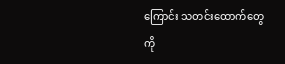ကြောင်း သတင်းထောက်တွေကို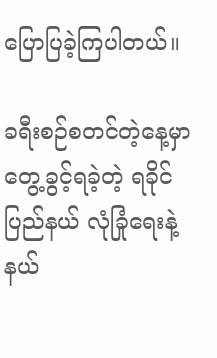ပြောပြခဲ့ကြပါတယ်။

ခရီးစဉ်စတင်တဲ့နေ့မှာတွေ့ခွင့်ရခဲ့တဲ့ ရခိုင်ပြည်နယ် လုံခြုံရေးနဲ့ နယ်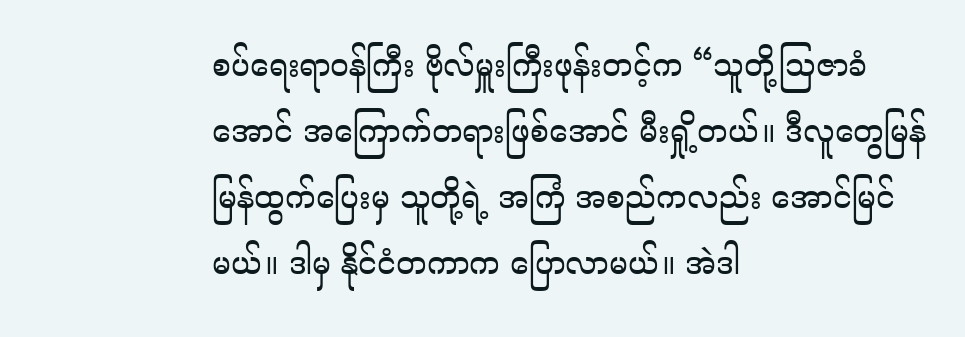စပ်ရေးရာဝန်ကြီး ဗိုလ်မှူးကြီးဖုန်းတင့်က “သူတို့သြဇာခံအောင် အကြောက်တရားဖြစ်အောင် မီးရှို့တယ်။ ဒီလူတွေမြန်မြန်ထွက်ပြေးမှ သူတို့ရဲ့ အကြံ အစည်ကလည်း အောင်မြင်မယ်။ ဒါမှ နိုင်ငံတကာက ပြောလာမယ်။ အဲဒါ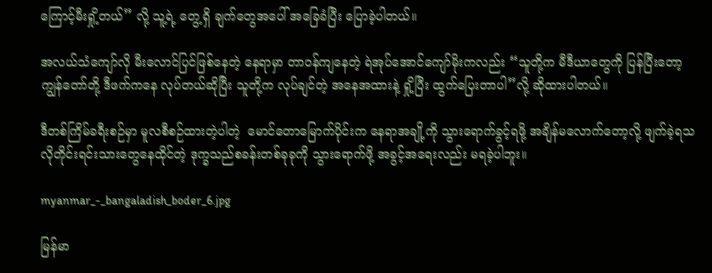ကြောင့်မီးရှို့တယ်” လို့ သူ့ရဲ့ တွေ့ရှိ ချက်တွေအပေါ် အခြေခံပြီး ပြောခဲ့ပါတယ်။

အလယ်သံကျော်လို မီးလောင်ပြင်ဖြစ်နေတဲ့ နေရာမှာ တာဝန်ကျနေတဲ့ ရဲအုပ်အောင်ကျော်မိုးကလည်း “သူတို့က မီဒီယာတွေကို ပြန်ပြီးတော့ ကျွန်တော်တို့ ဒီဖက်ကနေ လုပ်တယ်ဆိုပြီး သူတို့က လုပ်ချင်တဲ့ အနေအထားနဲ့ ရှို့ပြီး ထွက်ပြေးတာပါ”လို့ ဆိုထားပါတယ်။

ဒီတစ်ကြိမ်ခရီးစဉ်မှာ မူလစီစဉ်ထားတဲ့ပါတဲ့  မောင်တောမြောက်ပိုင်းက နေရာအချို့ကို သွားရောက်ခွင့်ရဖို့ အချိန်မလောက်တော့လို့ ဖျက်ခဲ့ရသလိုတိုင်းရင်းသားတွေနေထိုင်တဲ့ ဒုက္ခသည်စခန်းတစ်ခုခုကို သွားရောက်ဖို့ အခွင့်အရေးလည်း မရခဲ့ပါဘူး။

myanmar_-_bangaladish_boder_6.jpg

မြန်မာ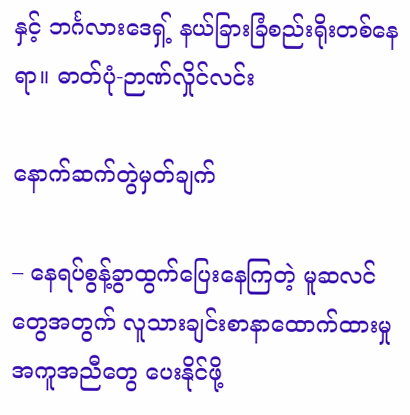နှင့် ဘင်္ဂလားဒေရှ့် နယ်ခြားခြံစည်းရိုးတစ်နေရာ။ ဓာတ်ပုံ-ဉာဏ်လှိုင်လင်း

နောက်ဆက်တွဲမှတ်ချက်

– နေရပ်စွန့်ခွာထွက်ပြေးနေကြတဲ့ မူဆလင်တွေအတွက် လူသားချင်းစာနာထောက်ထားမှု အကူအညီတွေ ပေးနိုင်ဖို့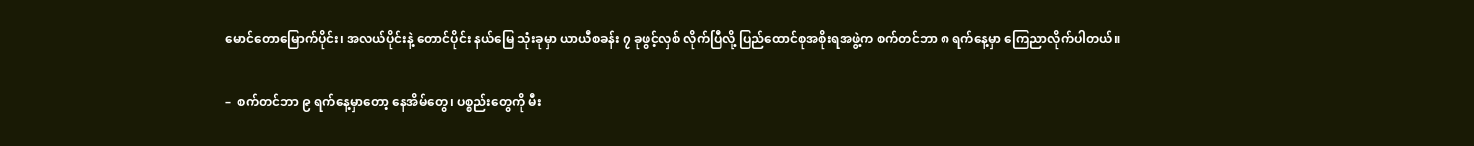မောင်တောမြောက်ပိုင်း၊ အလယ်ပိုင်းနဲ့ တောင်ပိုင်း နယ်မြေ သုံးခုမှာ ယာယီစခန်း ၇ ခုဖွင့်လှစ် လိုက်ပြီလို့ ပြည်ထောင်စုအစိုးရအဖွဲ့က စက်တင်ဘာ ၈ ရက်နေ့မှာ ကြေညာလိုက်ပါတယ်။

–  စက်တင်ဘာ ၉ ရက်နေ့မှာတော့ နေအိမ်တွေ၊ ပစ္စည်းတွေကို မီး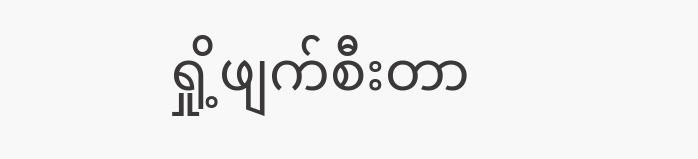ရှို့ဖျက်စီးတာ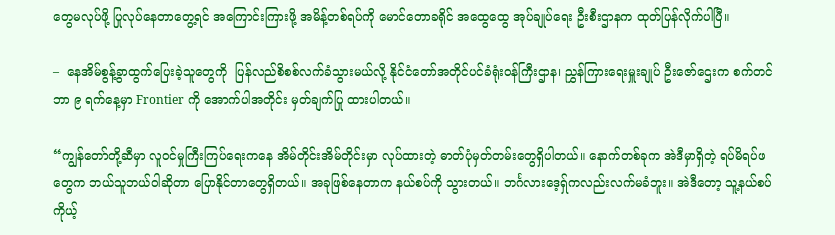တွေမလုပ်ဖို့ ပြုလုပ်နေတာတွေ့ရင် အကြောင်းကြားဖို့ အမိန့်တစ်ရပ်ကို မောင်တောခရိုင် အထွေထွေ အုပ်ချုပ်ရေး ဦးစီးဌာနက ထုတ်ပြန်လိုက်ပါပြီ။

–  နေအိမ်စွန့်ခွာထွက်ပြေးခဲ့သူတွေကို  ပြန်လည်စိစစ်လက်ခံသွားမယ်လို့ နိုင်ငံတော်အတိုင်ပင်ခံရုံးဝန်ကြီးဌာန၊ ညွှန်ကြားရေးမှူးချုပ် ဦးဇော်ဌေးက စက်တင်ဘာ ၉ ရက်နေ့မှာ Frontier ကို အောက်ပါအတိုင်း မှတ်ချက်ပြု ထားပါတယ်။

“ကျွန်တော်တို့ဆီမှာ လူဝင်မှုကြီးကြပ်ရေးကနေ အိမ်တိုင်းအိမ်တိုင်းမှာ လုပ်ထားတဲ့ ဓာတ်ပုံမှတ်တမ်းတွေရှိပါတယ်။ နောက်တစ်ခုက အဲဒီမှာရှိတဲ့ ရပ်မိရပ်ဖတွေက ဘယ်သူဘယ်ဝါဆိုတာ ပြောနိုင်တာတွေရှိတယ်။ အခုဖြစ်နေတာက နယ်စပ်ကို သွားတယ်။ ဘင်္ဂလားဒေ့ရ်ှကလည်းလက်မခံဘူး။ အဲဒီတော့ သူ့နယ်စပ်ကိုယ့်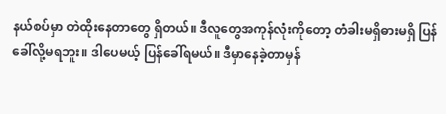နယ်စပ်မှာ တဲထိုးနေတာတွေ ရှိတယ်။ ဒီလူတွေအကုန်လုံးကိုတော့ တံခါးမရှိဓားမရှိ ပြန်ခေါ်လို့မရဘူး။ ဒါပေမယ့် ပြန်ခေါ်ရမယ်။ ဒီမှာနေခဲ့တာမှန်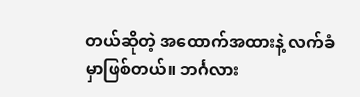တယ်ဆိုတဲ့ အထောက်အထားနဲ့ လက်ခံမှာဖြစ်တယ်။ ဘင်္ဂလား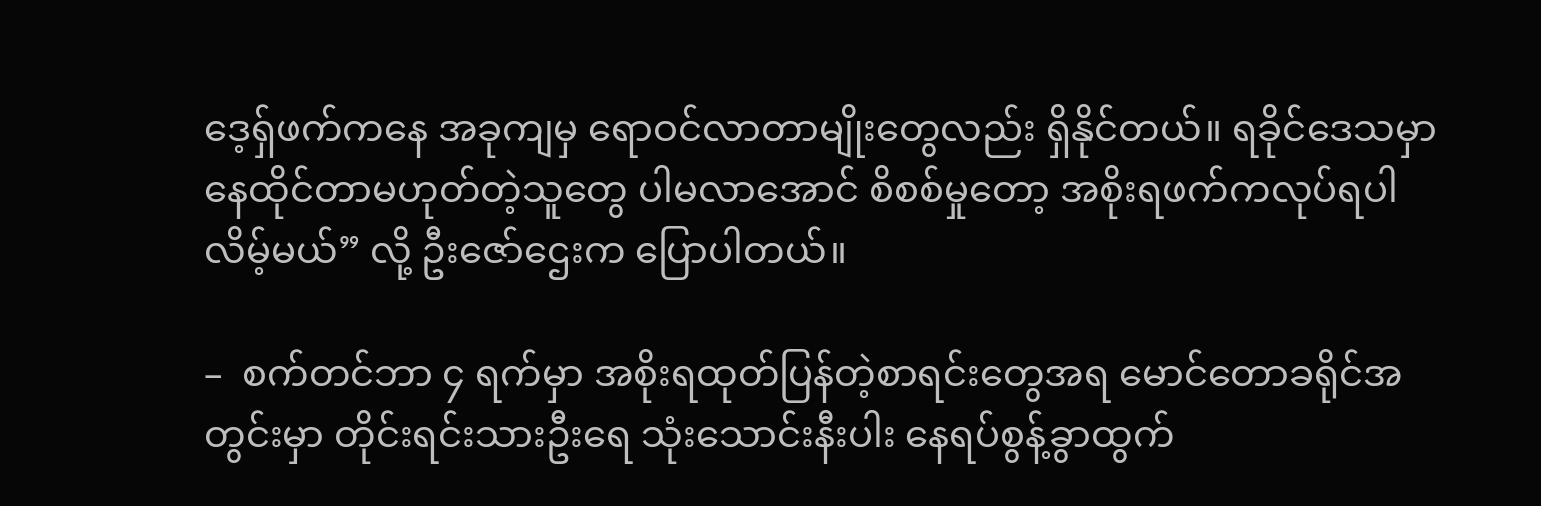ဒေ့ရ်ှဖက်ကနေ အခုကျမှ ရောဝင်လာတာမျိုးတွေလည်း ရှိနိုင်တယ်။ ရခိုင်ဒေသမှာ နေထိုင်တာမဟုတ်တဲ့သူတွေ ပါမလာအောင် စိစစ်မှုတော့ အစိုးရဖက်ကလုပ်ရပါလိမ့်မယ်” လို့ ဦးဇော်ဌေးက ပြောပါတယ်။

–  စက်တင်ဘာ ၄ ရက်မှာ အစိုးရထုတ်ပြန်တဲ့စာရင်းတွေအရ မောင်တောခရိုင်အတွင်းမှာ တိုင်းရင်းသားဦးရေ သုံးသောင်းနီးပါး နေရပ်စွန့်ခွာထွက်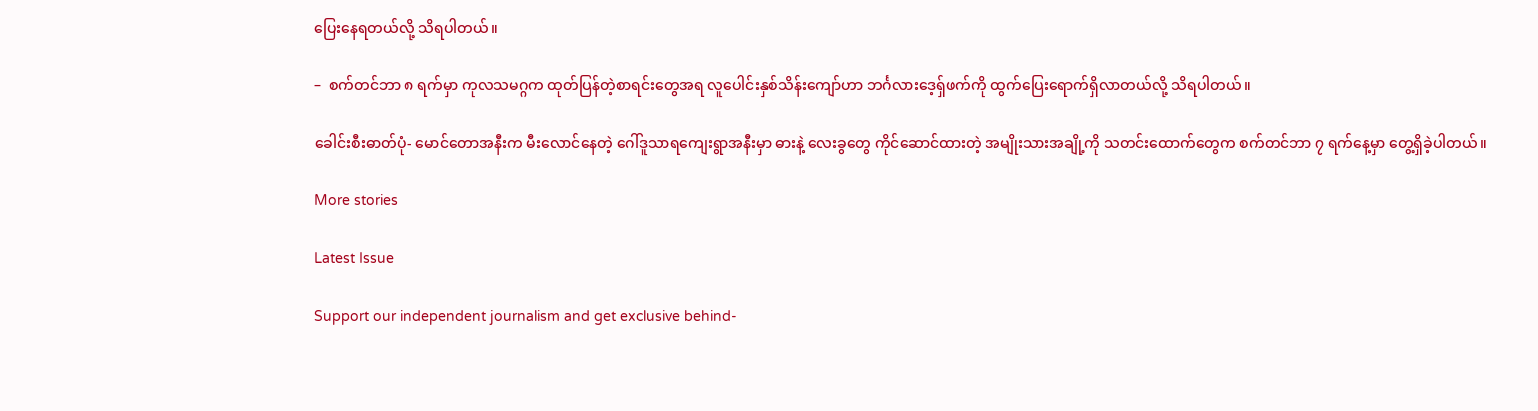ပြေးနေရတယ်လို့ သိရပါတယ်။

–  စက်တင်ဘာ ၈ ရက်မှာ ကုလသမဂ္ဂက ထုတ်ပြန်တဲ့စာရင်းတွေအရ လူပေါင်းနှစ်သိန်းကျော်ဟာ ဘင်္ဂလားဒေ့ရှ်ဖက်ကို ထွက်ပြေးရောက်ရှိလာတယ်လို့ သိရပါတယ်။

ခေါင်းစီးဓာတ်ပုံ- မောင်တောအနီးက မီးလောင်နေတဲ့ ဂေါ်ဒူသာရကျေးရွာအနီးမှာ ဓားနဲ့ လေးခွတွေ ကိုင်ဆောင်ထားတဲ့ အမျိုးသားအချို့ကို သတင်းထောက်တွေက စက်တင်ဘာ ၇ ရက်နေ့မှာ တွေ့ရှိခဲ့ပါတယ်။

More stories

Latest Issue

Support our independent journalism and get exclusive behind-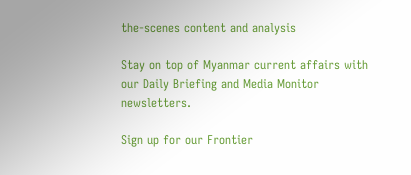the-scenes content and analysis

Stay on top of Myanmar current affairs with our Daily Briefing and Media Monitor newsletters.

Sign up for our Frontier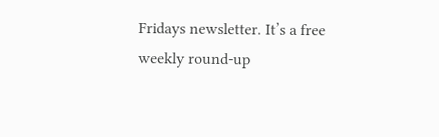Fridays newsletter. It’s a free weekly round-up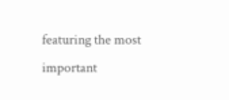featuring the most important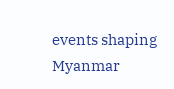events shaping Myanmar